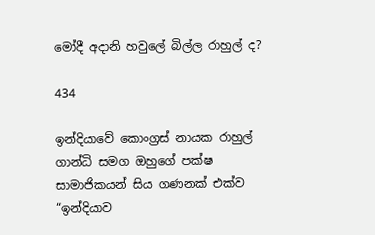මෝදී අදානි හවුලේ බිල්ල රාහුල් ද?

434

ඉන්දියාවේ කොංග්‍රස් නායක රාහුල් ගාන්ධි සමග ඔහුගේ පක්ෂ සාමාජිකයන් සිය ගණනක් එක්ව “ඉන්දියාව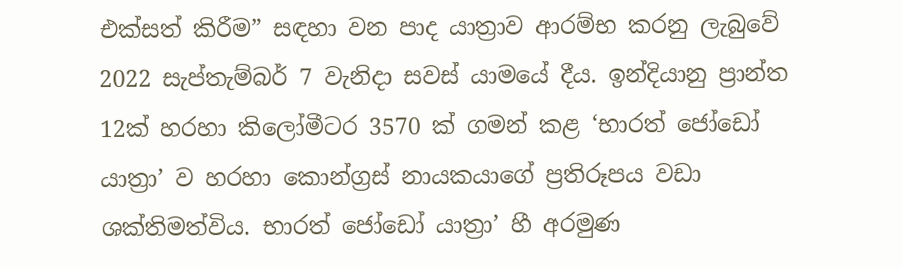එක්සත් කිරීම” සඳහා වන පාද යාත්‍රාව ආරම්භ කරනු ලැබුවේ 2022 සැප්තැම්බර් 7 වැනිදා සවස් යාමයේ දීය. ඉන්දියානු ප්‍රාන්ත 12ක් හරහා කිලෝමීටර 3570 ක් ගමන් කළ ‘භාරත් ජෝඩෝ යාත්‍රා’ ව හරහා කොන්ග්‍රස් නායකයාගේ ප්‍රතිරූපය වඩා ශක්තිමත්විය. භාරත් ජෝඩෝ යාත්‍රා’ හී අරමුණ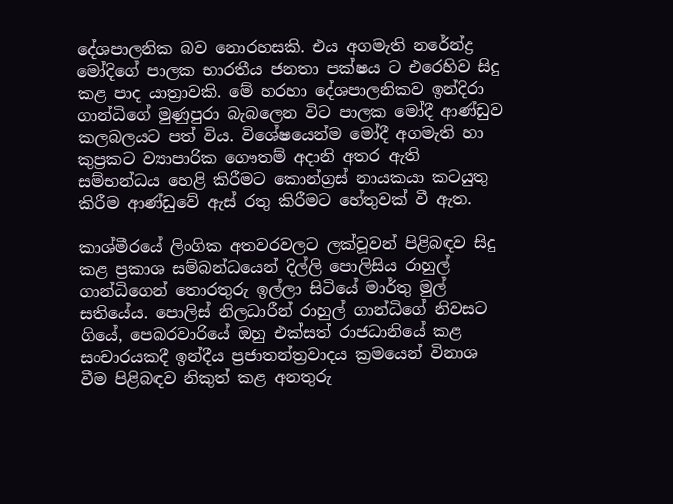දේශපාලනික බව නොරහසකි. එය අගමැති නරේන්ද්‍ර මෝදිගේ පාලක භාරතීය ජනතා පක්ෂය ට එරෙහිව සිදු කළ පාද යාත්‍රාවකි. මේ හරහා දේශපාලනිකව ඉන්දිරා ගාන්ධිගේ මුණුපුරා බැබලෙන විට පාලක මෝදී ආණ්ඩුව කලබලයට පත් විය. විශේෂයෙන්ම මෝදී අගමැති හා කුප්‍රකට ව්‍යාපාරික ගෞතම් අදානි අතර ඇති සම්භන්ධය හෙළි කිරීමට කොන්ග්‍රස් නායකයා කටයුතු කිරීම ආණ්ඩුවේ ඇස් රතු කිරීමට හේතුවක් වී ඇත.

කාශ්මීරයේ ලිංගික අතවරවලට ලක්වූවන් පිළිබඳව සිදු කළ ප්‍රකාශ සම්බන්ධයෙන් දිල්ලි පොලිසිය රාහුල් ගාන්ධිගෙන් තොරතුරු ඉල්ලා සිටියේ මාර්තු මුල් සතියේය. පොලිස් නිලධාරීන් රාහුල් ගාන්ධිගේ නිවසට ගියේ, පෙබරවාරියේ ඔහු එක්සත් රාජධානියේ කළ සංචාරයකදී ඉන්දීය ප්‍රජාතන්ත්‍රවාදය ක්‍රමයෙන් විනාශ වීම පිළිබඳව නිකුත් කළ අනතුරු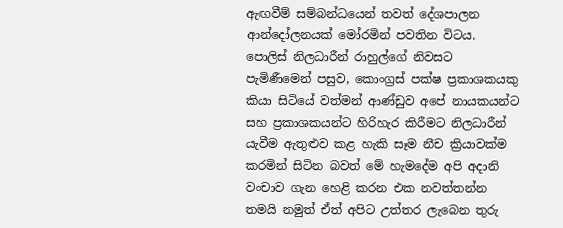ඇඟවීම් සම්බන්ධයෙන් තවත් දේශපාලන ආන්දෝලනයක් මෝරමින් පවතින විටය. පොලිස් නිලධාරීන් රාහුල්ගේ නිවසට පැමිණීමෙන් පසුව, කොංග්‍රස් පක්ෂ ප්‍රකාශකයකු කියා සිටියේ වත්මන් ආණ්ඩුව අපේ නායකයන්ට සහ ප්‍රකාශකයන්ට හිරිහැර කිරීමට නිලධාරීන් යැවීම ඇතුළුව කළ හැකි සෑම නීච ක්‍රියාවක්ම කරමින් සිටින බවත් මේ හැමදේම අපි අදානි වංචාව ගැන හෙළි කරන එක නවත්තන්න තමයි නමුත් ඒත් අපිට උත්තර ලැබෙන තුරු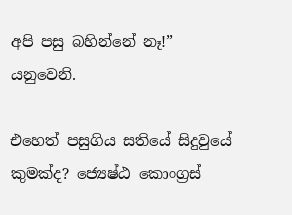අපි පසු බහින්නේ නෑ!” යනුවෙනි.

එහෙත් පසුගිය සතියේ සිදුවුයේ කුමක්ද? ජ්‍යෙෂ්ඨ කොංග්‍රස්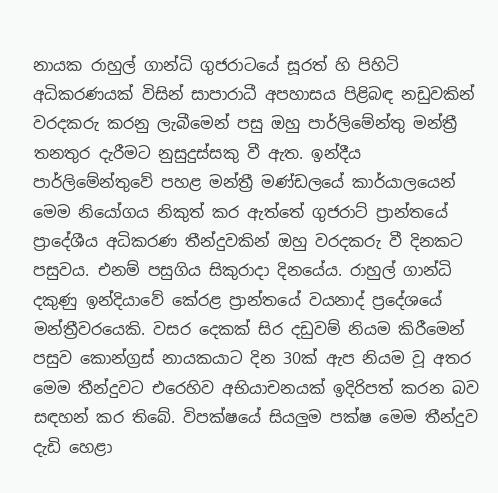නායක රාහුල් ගාන්ධි ගුජරාටයේ සූරත් හි පිහිටි අධිකරණයක් විසින් සාපාරාධී අපහාසය පිළිබඳ නඩුවකින් වරදකරු කරනු ලැබීමෙන් පසු ඔහු පාර්ලිමේන්තු මන්ත්‍රී තනතුර දැරීමට නුසුදුස්සකු වී ඇත. ඉන්දීය පාර්ලිමේන්තුවේ පහළ මන්ත්‍රී මණ්ඩලයේ කාර්යාලයෙන් මෙම නියෝගය නිකුත් කර ඇත්තේ ගුජරාට් ප්‍රාන්තයේ ප්‍රාදේශීය අධිකරණ තීන්දුවකින් ඔහු වරදකරු වී දිනකට පසුවය. එනම් පසුගිය සිකුරාදා දිනයේය. රාහුල් ගාන්ධි දකුණු ඉන්දියාවේ කේරළ ප්‍රාන්තයේ වයනාද් ප්‍රදේශයේ මන්ත්‍රීවරයෙකි. වසර දෙකක් සිර දඩුවම් නියම කිරීමෙන් පසුව කොන්ග්‍රස් නායකයාට දින 30ක් ඇප නියම වූ අතර මෙම තීන්දුවට එරෙහිව අභියාචනයක් ඉදිරිපත් කරන බව සඳහන් කර තිබේ. විපක්ෂයේ සියලුම පක්ෂ මෙම තීන්දුව දැඩි හෙළා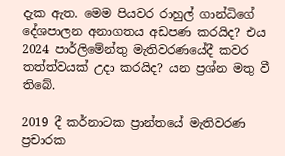දැක ඇත. මෙම පියවර රාහුල් ගාන්ධිගේ දේශපාලන අනාගතය අඩපණ කරයිද? එය 2024 පාර්ලිමේන්තු මැතිවරණයේදී කවර තත්ත්වයක් උදා කරයිද? යන ප්‍රශ්න මතු වී තිබේ.

2019 දී කර්නාටක ප්‍රාන්තයේ මැතිවරණ ප්‍රචාරක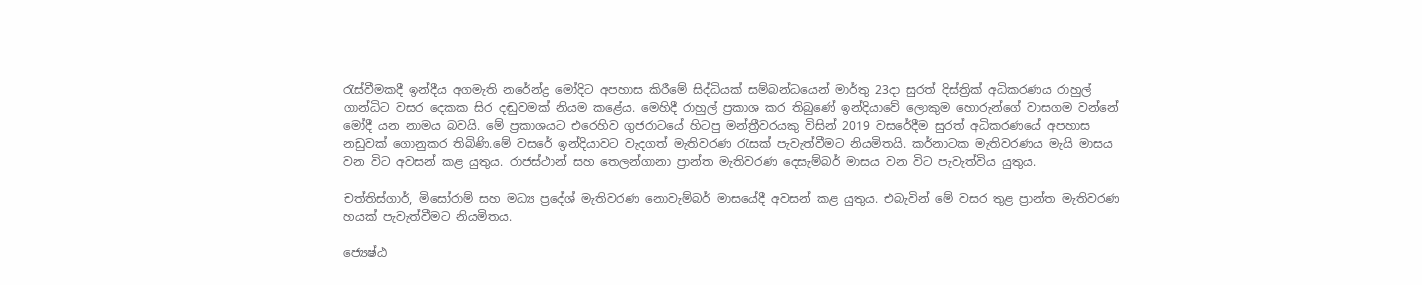රැස්වීමකදී ඉන්දීය අගමැති නරේන්ද්‍ර මෝදිට අපහාස කිරීමේ සිද්ධියක් සම්බන්ධයෙන් මාර්තු 23දා සුරත් දිස්ත්‍රික් අධිකරණය රාහුල් ගාන්ධිට වසර දෙකක සිර දඬුවමක් නියම කළේය. මෙහිදී රාහුල් ප්‍රකාශ කර තිබුණේ ඉන්දියාවේ ලොකුම හොරුන්ගේ වාසගම වන්නේ මෝදී යන නාමය බවයි. මේ ප්‍රකාශයට එරෙහිව ගුජරාටයේ හිටපු මන්ත්‍රීවරයකු විසින් 2019 වසරේදීම සුරත් අධිකරණයේ අපහාස නඩුවක් ගොනුකර තිබිණි.මේ වසරේ ඉන්දියාවට වැදගත් මැතිවරණ රැසක් පැවැත්වීමට නියමිතයි. කර්නාටක මැතිවරණය මැයි මාසය වන විට අවසන් කළ යුතුය. රාජස්ථාන් සහ තෙලන්ගානා ප්‍රාන්ත මැතිවරණ දෙසැම්බර් මාසය වන විට පැවැත්විය යුතුය.

චත්තිස්ගාර්, මිසෝරාම් සහ මධ්‍ය ප්‍රදේශ් මැතිවරණ නොවැම්බර් මාසයේදී අවසන් කළ යුතුය. එබැවින් මේ වසර තුළ ප්‍රාන්ත මැතිවරණ හයක් පැවැත්වීමට නියමිතය.

ජ්‍යෙෂ්ඨ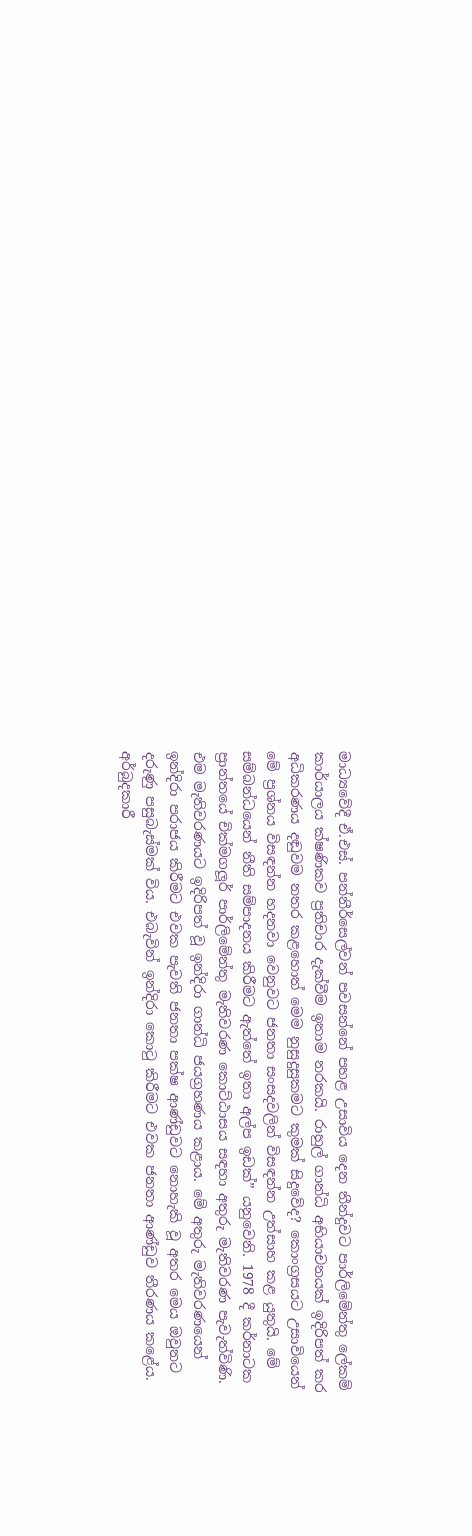මාධ්‍යවේදී ඒ.එස්. පන්නීර්සෙල්වන් පවසන්නේ පහළ උසාවිය දෙන තීන්දුවට පාර්ලිමේන්තු ලේකම් කාර්යාලය ක්ෂණිකව ප්‍රතිචාර දැක්වීම ඉතාම නරකයි. රාහුල් ගාන්ධි අභියාචනයක් ඉදිරිපත් කර අධිකරණය දඬුවම නතර කළහොත් මෙම නුසුදුසුකමට කුමක් සිදුවේද? කොංග්‍රසයට උසාවියෙන් මේ ප්‍රශ්නය විසඳන්න හදනවා වෙනුවට ජනතා සංසදවලින් විසඳන්න උත්සාහ කළ යුතුයි. මේ සම්බන්ධයෙන් නීති සම්පාදනය කිරීමට ඇත්තේ ඉතා අල්ප ඉඩක්” යනුවෙනි. 1978 දී කර්නාටක ප්‍රාන්තයේ චික්මගලූර් පාර්ලිමේන්තු මැතිවරණ කොට්ඨාසය සඳහා අතුරු මැතිවරණ පැවැත්විණි. එම මැතිවරණයට ඉදිරිපත් වූ ඉන්දිරා ගාන්ධි ජයග්‍රහණය කළාය. මේ අතුරු මැතිවරණයෙන් ඉන්දිරා පරාජය කිරීමට එවක පැවති ජනතා පක්ෂ ආණ්ඩුවට නොහැකි වූ අතර මෙය ඔවුනට දරුණු පසුබැස්මක් විය. එබැවින් ඉන්දිරා කොටු කිරීමට එවක ජනතා ආණ්ඩුව තීරණය කළේය. අර්බුදකාරී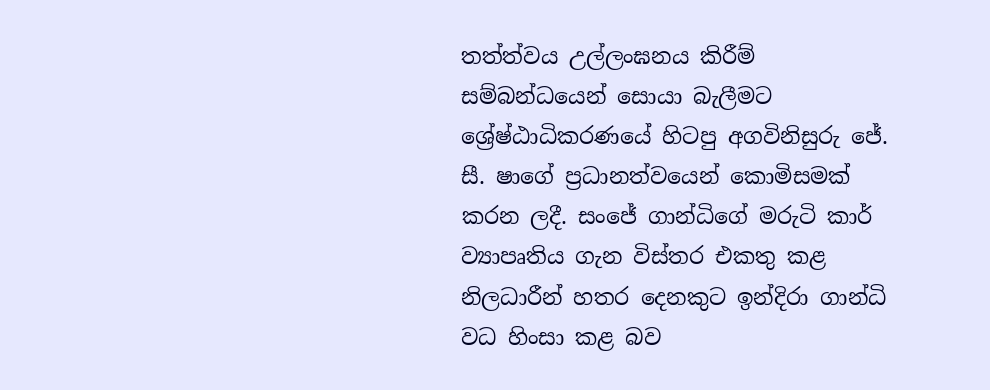තත්ත්වය උල්ලංඝනය කිරීම් සම්බන්ධයෙන් සොයා බැලීමට ශ්‍රේෂ්ඨාධිකරණයේ හිටපු අගවිනිසුරු ජේ. සී. ෂාගේ ප්‍රධානත්වයෙන් කොමිසමක් කරන ලදී. සංජේ ගාන්ධිගේ මරුටි කාර් ව්‍යාපෘතිය ගැන විස්තර එකතු කළ නිලධාරීන් හතර දෙනකුට ඉන්දිරා ගාන්ධි වධ හිංසා කළ බව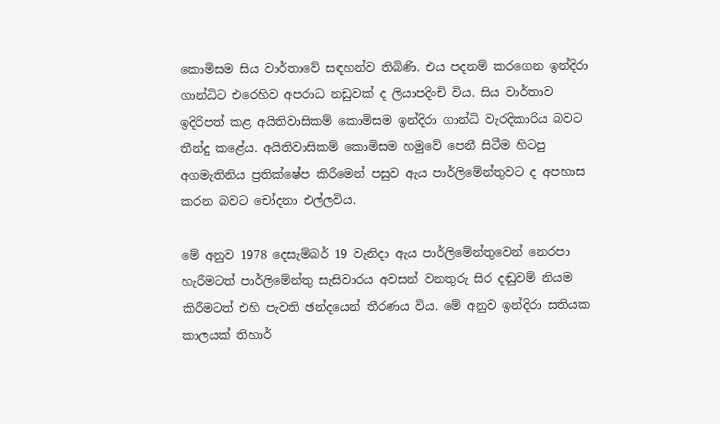කොමිසම සිය වාර්තාවේ සඳහන්ව තිබිණි. එය පදනම් කරගෙන ඉන්දිරා ගාන්ධිට එරෙහිව අපරාධ නඩුවක් ද ලියාපදිංචි විය. සිය වාර්තාව ඉදිරිපත් කළ අයිතිවාසිකම් කොමිසම ඉන්දිරා ගාන්ධි වැරදිකාරිය බවට තීන්දු කළේය. අයිතිවාසිකම් කොමිසම හමුවේ පෙනී සිටීම හිටපු අගමැතිනිය ප්‍රතික්ෂේප කිරීමෙන් පසුව ඇය පාර්ලිමේන්තුවට ද අපහාස කරන බවට චෝදනා එල්ලවිය.

මේ අනුව 1978 දෙසැම්බර් 19 වැනිදා ඇය පාර්ලිමේන්තුවෙන් නෙරපා හැරීමටත් පාර්ලිමේන්තු සැසිවාරය අවසන් වනතුරු සිර දඬුවම් නියම කිරීමටත් එහි පැවති ඡන්දයෙන් තීරණය විය. මේ අනුව ඉන්දිරා සතියක කාලයක් තිහාර්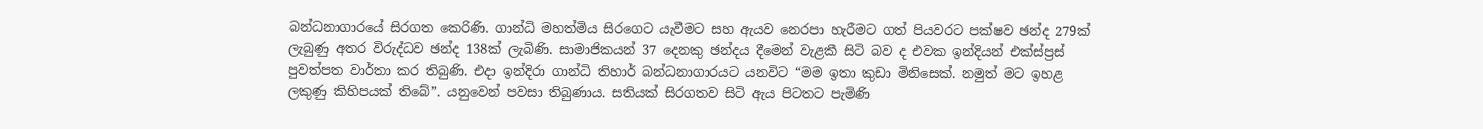බන්ධනාගාරයේ සිරගත කෙරිණි. ගාන්ධි මහත්මිය සිරගෙට යැවීමට සහ ඇයව නෙරපා හැරීමට ගත් පියවරට පක්ෂව ඡන්ද 279ක් ලැබුණු අතර විරුද්ධව ඡන්ද 138ක් ලැබිණි. සාමාජිකයන් 37 දෙනකු ඡන්දය දීමෙන් වැළකී සිටි බව ද එවක ඉන්දියන් එක්ස්ප්‍රස් පුවත්පත වාර්තා කර තිබුණි. එදා ඉන්දිරා ගාන්ධි තිහාර් බන්ධනාගාරයට යනවිට “මම ඉතා කුඩා මිනිසෙක්. නමුත් මට ඉහළ ලකුණු කිහිපයක් තිබේ”. යනුවෙන් පවසා තිබුණාය. සතියක් සිරගතව සිටි ඇය පිටතට පැමිණි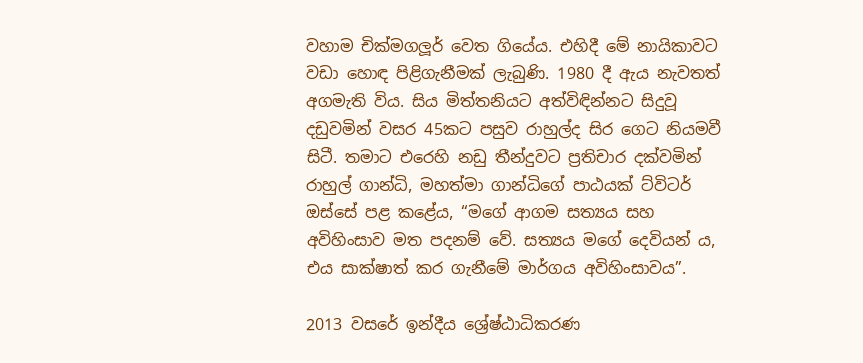වහාම චික්මගලූර් වෙත ගියේය. එහිදී මේ නායිකාවට වඩා හොඳ පිළිගැනීමක් ලැබුණි. 1980 දී ඇය නැවතත් අගමැති විය. සිය මිත්තනියට අත්විඳින්නට සිදුවූ දඩුවමින් වසර 45කට පසුව රාහුල්ද සිර ගෙට නියමවී සිටී. තමාට එරෙහි නඩු තීන්දුවට ප්‍රතිචාර දක්වමින් රාහුල් ගාන්ධි, මහත්මා ගාන්ධිගේ පාඨයක් ට්විටර් ඔස්සේ පළ කළේය, “මගේ ආගම සත්‍යය සහ අවිහිංසාව මත පදනම් වේ. සත්‍යය මගේ දෙවියන් ය, එය සාක්ෂාත් කර ගැනීමේ මාර්ගය අවිහිංසාවය”.

2013 වසරේ ඉන්දීය ශ්‍රේෂ්ඨාධිකරණ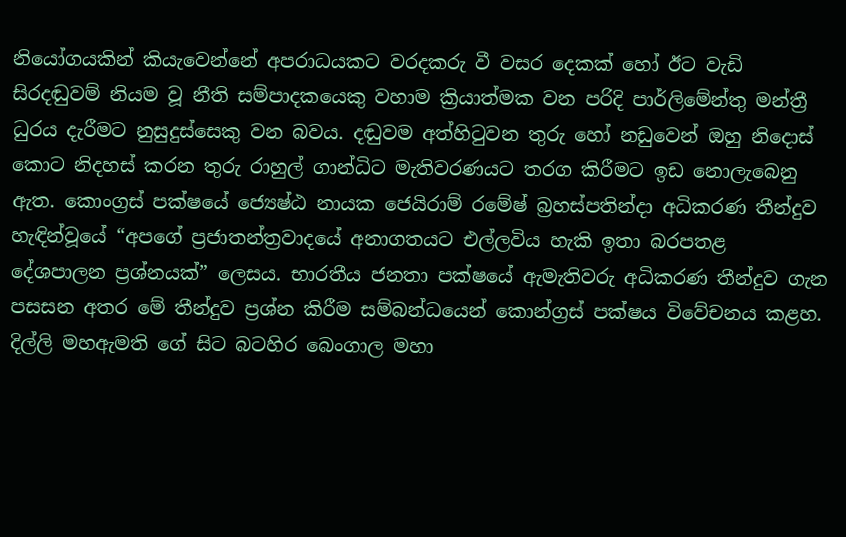නියෝගයකින් කියැවෙන්නේ අපරාධයකට වරදකරු වී වසර දෙකක් හෝ ඊට වැඩි සිරදඬුවම් නියම වූ නීති සම්පාදකයෙකු වහාම ක්‍රියාත්මක වන පරිදි පාර්ලිමේන්තු මන්ත්‍රී ධුරය දැරීමට නුසුදුස්සෙකු වන බවය. දඬුවම අත්හිටුවන තුරු හෝ නඩුවෙන් ඔහු නිදොස් කොට නිදහස් කරන තුරු රාහුල් ගාන්ධිට මැතිවරණයට තරග කිරීමට ඉඩ නොලැබෙනු ඇත. කොංග්‍රස් පක්ෂයේ ජ්‍යෙෂ්ඨ නායක ජෙයිරාම් රමේෂ් බ්‍රහස්පතින්දා අධිකරණ තීන්දුව හැඳින්වූයේ “අපගේ ප්‍රජාතන්ත්‍රවාදයේ අනාගතයට එල්ලවිය හැකි ඉතා බරපතළ දේශපාලන ප්‍රශ්නයක්” ලෙසය. භාරතීය ජනතා පක්ෂයේ ඇමැතිවරු අධිකරණ තීන්දුව ගැන පසසන අතර මේ තීන්දුව ප්‍රශ්න කිරීම සම්බන්ධයෙන් කොන්ග්‍රස් පක්ෂය විවේචනය කළහ. දිල්ලි මහඇමති ගේ සිට බටහිර බෙංගාල මහා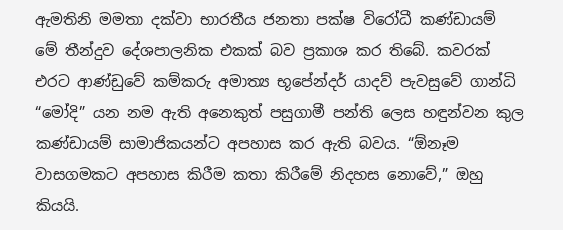ඇමතිනි මමතා දක්වා භාරතීය ජනතා පක්ෂ විරෝධී කණ්ඩායම් මේ තීන්දුව දේශපාලනික එකක් බව ප්‍රකාශ කර තිබේ. කවරක් එරට ආණ්ඩුවේ කම්කරු අමාත්‍ය භූපේන්දර් යාදව් පැවසුවේ ගාන්ධි “මෝදි” යන නම ඇති අනෙකුත් පසුගාමී පන්ති ලෙස හඳුන්වන කුල කණ්ඩායම් සාමාජිකයන්ට අපහාස කර ඇති බවය. “ඕනෑම වාසගමකට අපහාස කිරීම කතා කිරීමේ නිදහස නොවේ,” ඔහු කියයි.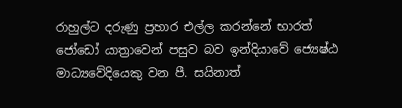රාහුල්ට දරුණු ප්‍රහාර එල්ල කරන්නේ භාරත් ජෝඩෝ යාත්‍රාවෙන් පසුව බව ඉන්දියාවේ ජ්‍යෙෂ්ඨ මාධ්‍යවේදියෙකු වන පී. සයිනාත්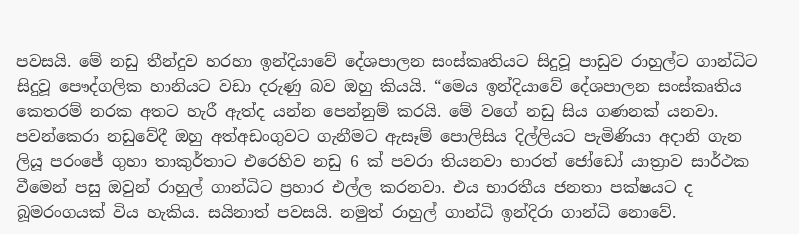පවසයි. මේ නඩු තීන්දුව හරහා ඉන්දියාවේ දේශපාලන සංස්කෘතියට සිදුවූ පාඩුව රාහුල්ට ගාන්ධිට සිදුවූ පෞද්ගලික හානියට වඩා දරුණු බව ඔහු කියයි. “මෙය ඉන්දියාවේ දේශපාලන සංස්කෘතිය කෙතරම් නරක අතට හැරී ඇත්ද යන්න පෙන්නුම් කරයි. මේ වගේ නඩු සිය ගණනක් යනවා. පවන්කෙරා නඩුවේදී ඔහු අත්අඩංගුවට ගැනීමට ඇසෑම් පොලිසිය දිල්ලියට පැමිණියා අදානි ගැන ලියූ පරංජේ ගුහා තාකුර්තාට එරෙහිව නඩු 6 ක් පවරා තියනවා භාරත් ජෝඩෝ යාත්‍රාව සාර්ථක වීමෙන් පසු ඔවුන් රාහුල් ගාන්ධිට ප්‍රහාර එල්ල කරනවා. එය භාරතීය ජනතා පක්ෂයට ද බූමරංගයක් විය හැකිය. සයිනාත් පවසයි. නමුත් රාහුල් ගාන්ධි ඉන්දිරා ගාන්ධි නොවේ.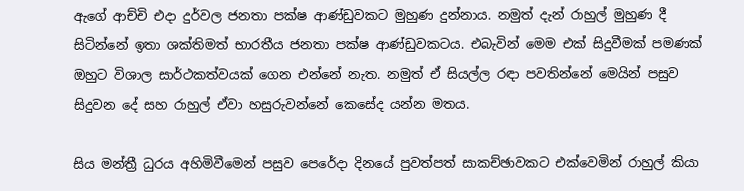ඇගේ ආච්චි එදා දුර්වල ජනතා පක්ෂ ආණ්ඩුවකට මුහුණ දුන්නාය. නමුත් දැන් රාහුල් මුහුණ දී සිටින්නේ ඉතා ශක්තිමත් භාරතීය ජනතා පක්ෂ ආණ්ඩුවකටය. එබැවින් මෙම එක් සිදුවීමක් පමණක් ඔහුට විශාල සාර්ථකත්වයක් ගෙන එන්නේ නැත. නමුත් ඒ සියල්ල රඳා පවතින්නේ මෙයින් පසුව සිදුවන දේ සහ රාහුල් ඒවා හසුරුවන්නේ කෙසේද යන්න මතය.

සිය මන්ත්‍රී ධුරය අහිමිවීමෙන් පසුව පෙරේදා දිනයේ පුවත්පත් සාකච්ඡාවකට එක්වෙමින් රාහුල් කියා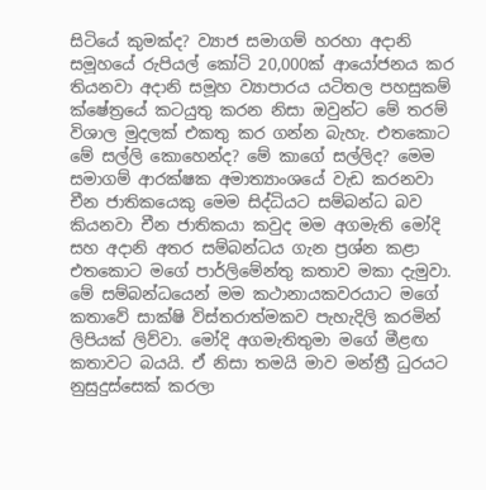සිටියේ කුමක්ද? ව්‍යාජ සමාගම් හරහා අදානි සමූහයේ රුපියල් කෝටි 20,000ක් ආයෝජනය කර තියනවා අදානි සමූහ ව්‍යාපාරය යටිතල පහසුකම් ක්ෂේත්‍රයේ කටයුතු කරන නිසා ඔවුන්ට මේ තරම් විශාල මුදලක් එකතු කර ගන්න බැහැ. එතකොට මේ සල්ලි කොහෙන්ද? මේ කාගේ සල්ලිද? මෙම සමාගම් ආරක්ෂක අමාත්‍යාංශයේ වැඩ කරනවා චීන ජාතිකයෙකු මෙම සිද්ධියට සම්බන්ධ බව කියනවා චීන ජාතිකයා කවුද මම අගමැති මෝදි සහ අදානි අතර සම්බන්ධය ගැන ප්‍රශ්න කළා එතකොට මගේ පාර්ලිමේන්තු කතාව මකා දැමුවා. මේ සම්බන්ධයෙන් මම කථානායකවරයාට මගේ කතාවේ සාක්ෂි විස්තරාත්මකව පැහැදිලි කරමින් ලිපියක් ලිව්වා. මෝදි අගමැතිතුමා මගේ මීළඟ කතාවට බයයි. ඒ නිසා තමයි මාව මන්ත්‍රී ධුරයට නුසුදුස්සෙක් කරලා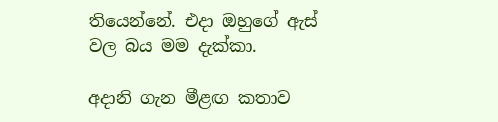තියෙන්නේ. එදා ඔහුගේ ඇස් වල බය මම දැක්කා.

අදානි ගැන මීළඟ කතාව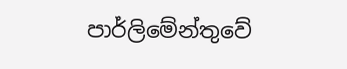පාර්ලිමේන්තුවේ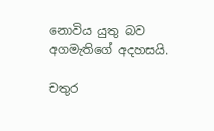නොවිය යුතු බව අගමැතිගේ අදහසයි.

චතුර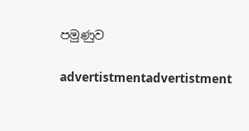පමුණුව

advertistmentadvertistment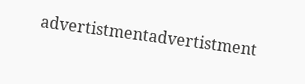advertistmentadvertistment